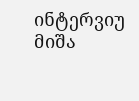ინტერვიუ მიშა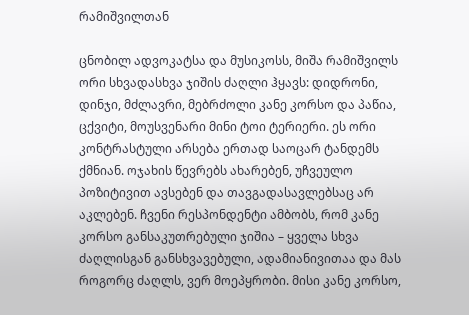რამიშვილთან

ცნობილ ადვოკატსა და მუსიკოსს, მიშა რამიშვილს ორი სხვადასხვა ჯიშის ძაღლი ჰყავს: დიდრონი, დინჯი, მძლავრი, მებრძოლი კანე კორსო და პაწია, ცქვიტი, მოუსვენარი მინი ტოი ტერიერი. ეს ორი კონტრასტული არსება ერთად საოცარ ტანდემს ქმნიან. ოჯახის წევრებს ახარებენ, უჩვეულო პოზიტივით ავსებენ და თავგადასავლებსაც არ აკლებენ. ჩვენი რესპონდენტი ამბობს, რომ კანე კორსო განსაკუთრებული ჯიშია – ყველა სხვა ძაღლისგან განსხვავებული, ადამიანივითაა და მას როგორც ძაღლს, ვერ მოეპყრობი. მისი კანე კორსო,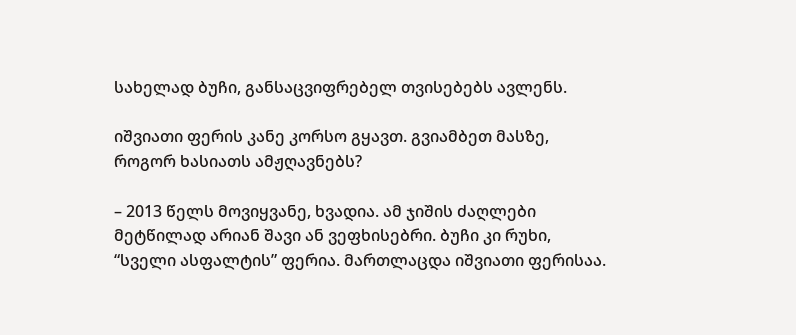სახელად ბუჩი, განსაცვიფრებელ თვისებებს ავლენს.

იშვიათი ფერის კანე კორსო გყავთ. გვიამბეთ მასზე, როგორ ხასიათს ამჟღავნებს?

– 2013 წელს მოვიყვანე, ხვადია. ამ ჯიშის ძაღლები მეტწილად არიან შავი ან ვეფხისებრი. ბუჩი კი რუხი, “სველი ასფალტის” ფერია. მართლაცდა იშვიათი ფერისაა.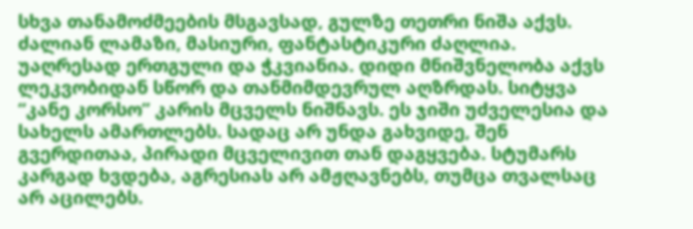სხვა თანამოძმეების მსგავსად, გულზე თეთრი ნიშა აქვს. ძალიან ლამაზი, მასიური, ფანტასტიკური ძაღლია. უაღრესად ერთგული და ჭკვიანია. დიდი მნიშვნელობა აქვს ლეკვობიდან სწორ და თანმიმდევრულ აღზრდას. სიტყვა “კანე კორსო” კარის მცველს ნიშნავს. ეს ჯიში უძველესია და სახელს ამართლებს. სადაც არ უნდა გახვიდე, შენ გვერდითაა, პირადი მცველივით თან დაგყვება. სტუმარს კარგად ხვდება, აგრესიას არ ამჟღავნებს, თუმცა თვალსაც არ აცილებს.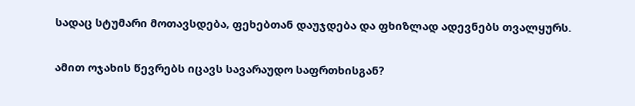სადაც სტუმარი მოთავსდება, ფეხებთან დაუჯდება და ფხიზლად ადევნებს თვალყურს.

ამით ოჯახის წევრებს იცავს სავარაუდო საფრთხისგან?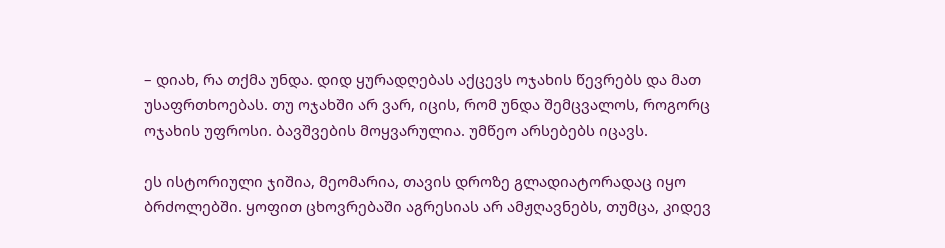– დიახ, რა თქმა უნდა. დიდ ყურადღებას აქცევს ოჯახის წევრებს და მათ უსაფრთხოებას. თუ ოჯახში არ ვარ, იცის, რომ უნდა შემცვალოს, როგორც ოჯახის უფროსი. ბავშვების მოყვარულია. უმწეო არსებებს იცავს.

ეს ისტორიული ჯიშია, მეომარია, თავის დროზე გლადიატორადაც იყო ბრძოლებში. ყოფით ცხოვრებაში აგრესიას არ ამჟღავნებს, თუმცა, კიდევ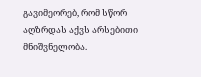გავიმეორებ, რომ სწორ აღზრდას აქვს არსებითი მნიშვნელობა.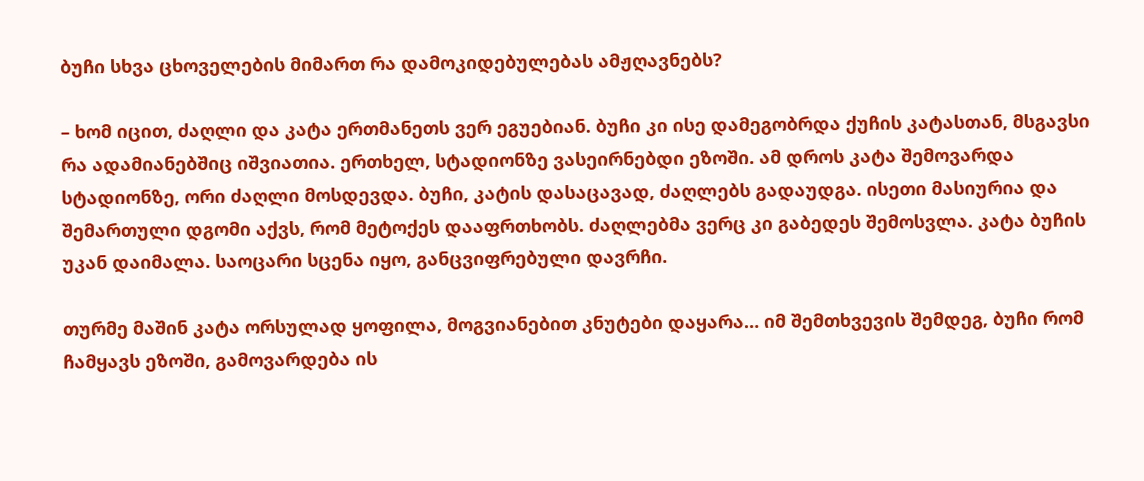ბუჩი სხვა ცხოველების მიმართ რა დამოკიდებულებას ამჟღავნებს?

– ხომ იცით, ძაღლი და კატა ერთმანეთს ვერ ეგუებიან. ბუჩი კი ისე დამეგობრდა ქუჩის კატასთან, მსგავსი რა ადამიანებშიც იშვიათია. ერთხელ, სტადიონზე ვასეირნებდი ეზოში. ამ დროს კატა შემოვარდა სტადიონზე, ორი ძაღლი მოსდევდა. ბუჩი, კატის დასაცავად, ძაღლებს გადაუდგა. ისეთი მასიურია და შემართული დგომი აქვს, რომ მეტოქეს დააფრთხობს. ძაღლებმა ვერც კი გაბედეს შემოსვლა. კატა ბუჩის უკან დაიმალა. საოცარი სცენა იყო, განცვიფრებული დავრჩი.

თურმე მაშინ კატა ორსულად ყოფილა, მოგვიანებით კნუტები დაყარა… იმ შემთხვევის შემდეგ, ბუჩი რომ ჩამყავს ეზოში, გამოვარდება ის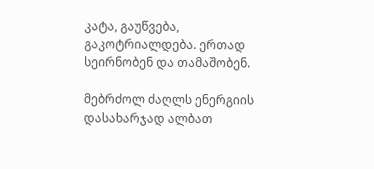კატა, გაუწვება, გაკოტრიალდება. ერთად სეირნობენ და თამაშობენ.

მებრძოლ ძაღლს ენერგიის დასახარჯად ალბათ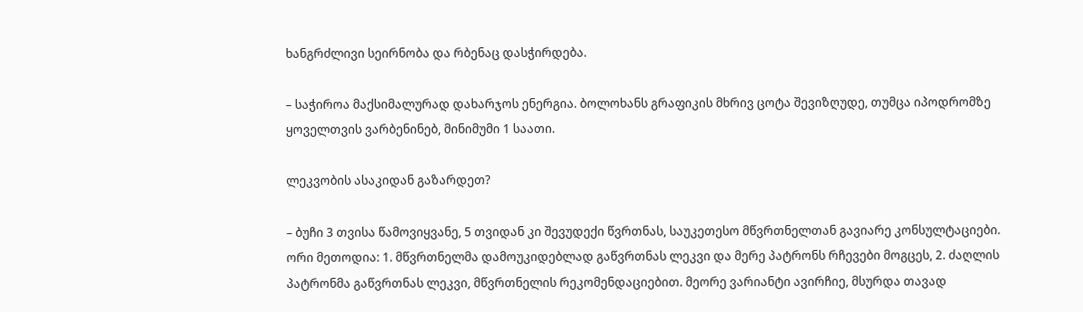ხანგრძლივი სეირნობა და რბენაც დასჭირდება.

– საჭიროა მაქსიმალურად დახარჯოს ენერგია. ბოლოხანს გრაფიკის მხრივ ცოტა შევიზღუდე, თუმცა იპოდრომზე ყოველთვის ვარბენინებ, მინიმუმი 1 საათი.

ლეკვობის ასაკიდან გაზარდეთ?

– ბუჩი 3 თვისა წამოვიყვანე, 5 თვიდან კი შევუდექი წვრთნას, საუკეთესო მწვრთნელთან გავიარე კონსულტაციები. ორი მეთოდია: 1. მწვრთნელმა დამოუკიდებლად გაწვრთნას ლეკვი და მერე პატრონს რჩევები მოგცეს, 2. ძაღლის პატრონმა გაწვრთნას ლეკვი, მწვრთნელის რეკომენდაციებით. მეორე ვარიანტი ავირჩიე, მსურდა თავად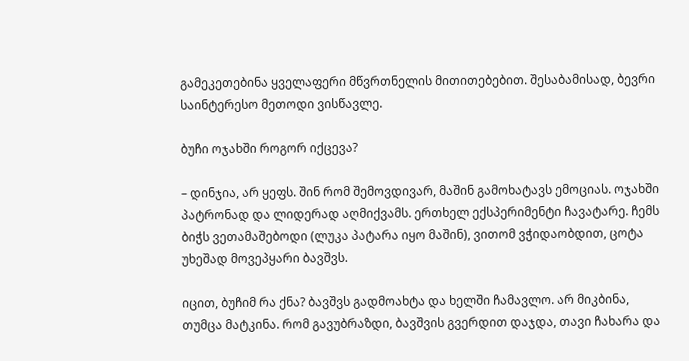გამეკეთებინა ყველაფერი მწვრთნელის მითითებებით. შესაბამისად, ბევრი საინტერესო მეთოდი ვისწავლე.

ბუჩი ოჯახში როგორ იქცევა?

– დინჯია, არ ყეფს. შინ რომ შემოვდივარ, მაშინ გამოხატავს ემოციას. ოჯახში პატრონად და ლიდერად აღმიქვამს. ერთხელ ექსპერიმენტი ჩავატარე. ჩემს ბიჭს ვეთამაშებოდი (ლუკა პატარა იყო მაშინ), ვითომ ვჭიდაობდით, ცოტა უხეშად მოვეპყარი ბავშვს.

იცით, ბუჩიმ რა ქნა? ბავშვს გადმოახტა და ხელში ჩამავლო. არ მიკბინა, თუმცა მატკინა. რომ გავუბრაზდი, ბავშვის გვერდით დაჯდა, თავი ჩახარა და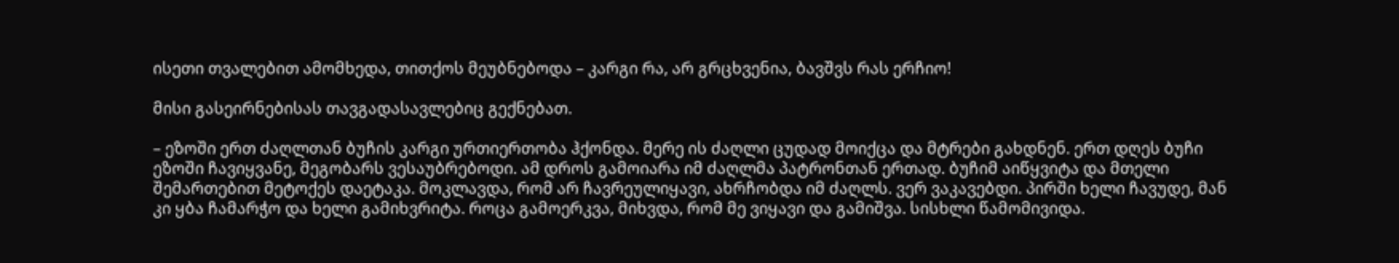ისეთი თვალებით ამომხედა, თითქოს მეუბნებოდა – კარგი რა, არ გრცხვენია, ბავშვს რას ერჩიო!

მისი გასეირნებისას თავგადასავლებიც გექნებათ.

– ეზოში ერთ ძაღლთან ბუჩის კარგი ურთიერთობა ჰქონდა. მერე ის ძაღლი ცუდად მოიქცა და მტრები გახდნენ. ერთ დღეს ბუჩი ეზოში ჩავიყვანე, მეგობარს ვესაუბრებოდი. ამ დროს გამოიარა იმ ძაღლმა პატრონთან ერთად. ბუჩიმ აიწყვიტა და მთელი შემართებით მეტოქეს დაეტაკა. მოკლავდა, რომ არ ჩავრეულიყავი, ახრჩობდა იმ ძაღლს. ვერ ვაკავებდი. პირში ხელი ჩავუდე, მან კი ყბა ჩამარჭო და ხელი გამიხვრიტა. როცა გამოერკვა, მიხვდა, რომ მე ვიყავი და გამიშვა. სისხლი წამომივიდა.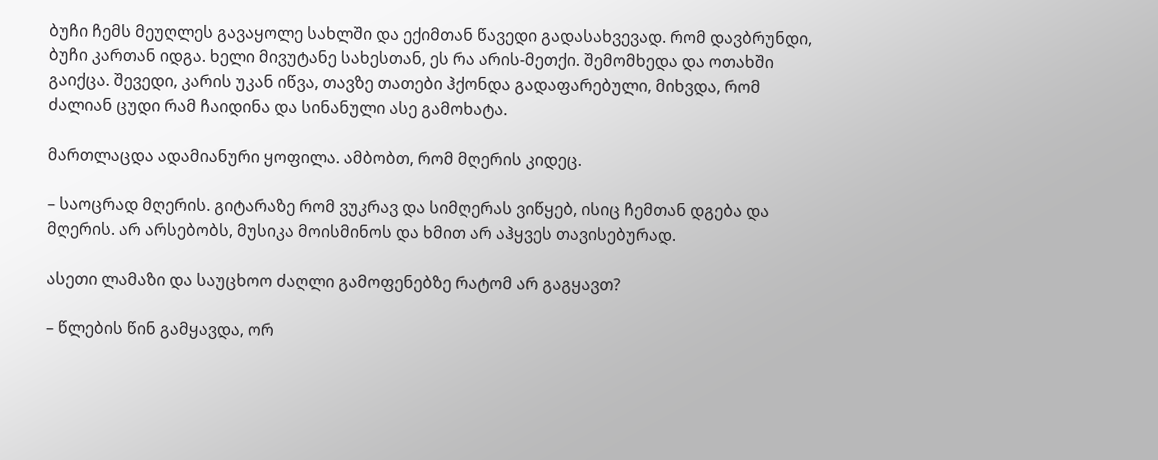ბუჩი ჩემს მეუღლეს გავაყოლე სახლში და ექიმთან წავედი გადასახვევად. რომ დავბრუნდი, ბუჩი კართან იდგა. ხელი მივუტანე სახესთან, ეს რა არის-მეთქი. შემომხედა და ოთახში გაიქცა. შევედი, კარის უკან იწვა, თავზე თათები ჰქონდა გადაფარებული, მიხვდა, რომ ძალიან ცუდი რამ ჩაიდინა და სინანული ასე გამოხატა.

მართლაცდა ადამიანური ყოფილა. ამბობთ, რომ მღერის კიდეც.

– საოცრად მღერის. გიტარაზე რომ ვუკრავ და სიმღერას ვიწყებ, ისიც ჩემთან დგება და მღერის. არ არსებობს, მუსიკა მოისმინოს და ხმით არ აჰყვეს თავისებურად.

ასეთი ლამაზი და საუცხოო ძაღლი გამოფენებზე რატომ არ გაგყავთ?

– წლების წინ გამყავდა, ორ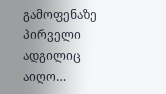გამოფენაზე პირველი ადგილიც აიღო…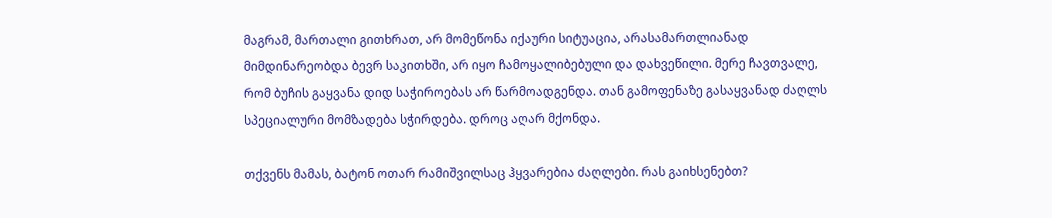მაგრამ, მართალი გითხრათ, არ მომეწონა იქაური სიტუაცია, არასამართლიანად მიმდინარეობდა ბევრ საკითხში, არ იყო ჩამოყალიბებული და დახვეწილი. მერე ჩავთვალე, რომ ბუჩის გაყვანა დიდ საჭიროებას არ წარმოადგენდა. თან გამოფენაზე გასაყვანად ძაღლს სპეციალური მომზადება სჭირდება. დროც აღარ მქონდა.

თქვენს მამას, ბატონ ოთარ რამიშვილსაც ჰყვარებია ძაღლები. რას გაიხსენებთ?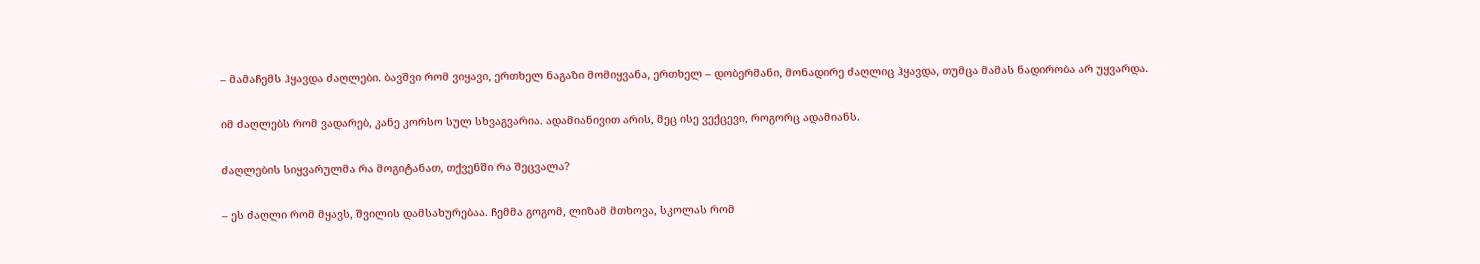– მამაჩემს ჰყავდა ძაღლები. ბავშვი რომ ვიყავი, ერთხელ ნაგაზი მომიყვანა, ერთხელ – დობერმანი, მონადირე ძაღლიც ჰყავდა, თუმცა მამას ნადირობა არ უყვარდა.

იმ ძაღლებს რომ ვადარებ, კანე კორსო სულ სხვაგვარია. ადამიანივით არის, მეც ისე ვექცევი, როგორც ადამიანს.

ძაღლების სიყვარულმა რა მოგიტანათ, თქვენში რა შეცვალა?

– ეს ძაღლი რომ მყავს, შვილის დამსახურებაა. ჩემმა გოგომ, ლიზამ მთხოვა, სკოლას რომ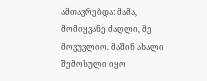ამთავრებდა: მამა, მომიყვანე ძაღლი, მე მოვუვლიო. მაშინ ახალი შემოსული იყო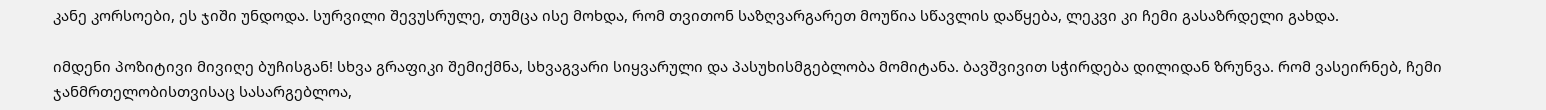კანე კორსოები, ეს ჯიში უნდოდა. სურვილი შევუსრულე, თუმცა ისე მოხდა, რომ თვითონ საზღვარგარეთ მოუწია სწავლის დაწყება, ლეკვი კი ჩემი გასაზრდელი გახდა.

იმდენი პოზიტივი მივიღე ბუჩისგან! სხვა გრაფიკი შემიქმნა, სხვაგვარი სიყვარული და პასუხისმგებლობა მომიტანა. ბავშვივით სჭირდება დილიდან ზრუნვა. რომ ვასეირნებ, ჩემი ჯანმრთელობისთვისაც სასარგებლოა,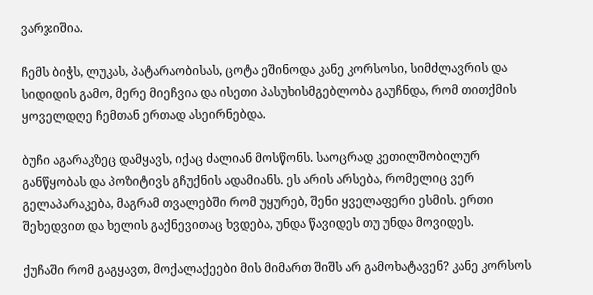ვარჯიშია.

ჩემს ბიჭს, ლუკას, პატარაობისას, ცოტა ეშინოდა კანე კორსოსი, სიმძლავრის და სიდიდის გამო, მერე მიეჩვია და ისეთი პასუხისმგებლობა გაუჩნდა, რომ თითქმის ყოველდღე ჩემთან ერთად ასეირნებდა.

ბუჩი აგარაკზეც დამყავს, იქაც ძალიან მოსწონს. საოცრად კეთილშობილურ განწყობას და პოზიტივს გჩუქნის ადამიანს. ეს არის არსება, რომელიც ვერ გელაპარაკება, მაგრამ თვალებში რომ უყურებ, შენი ყველაფერი ესმის. ერთი შეხედვით და ხელის გაქნევითაც ხვდება, უნდა წავიდეს თუ უნდა მოვიდეს.

ქუჩაში რომ გაგყავთ, მოქალაქეები მის მიმართ შიშს არ გამოხატავენ? კანე კორსოს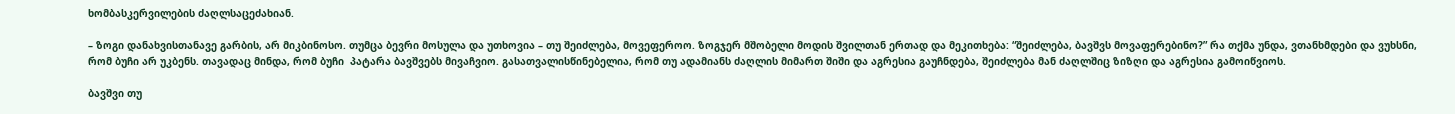ხომბასკერვილების ძაღლსაცეძახიან.

– ზოგი დანახვისთანავე გარბის, არ მიკბინოსო. თუმცა ბევრი მოსულა და უთხოვია – თუ შეიძლება, მოვეფეროო. ზოგჯერ მშობელი მოდის შვილთან ერთად და მეკითხება: “შეიძლება, ბავშვს მოვაფერებინო?” რა თქმა უნდა, ვთანხმდები და ვუხსნი, რომ ბუჩი არ უკბენს. თავადაც მინდა, რომ ბუჩი  პატარა ბავშვებს მივაჩვიო. გასათვალისწინებელია, რომ თუ ადამიანს ძაღლის მიმართ შიში და აგრესია გაუჩნდება, შეიძლება მან ძაღლშიც ზიზღი და აგრესია გამოიწვიოს.

ბავშვი თუ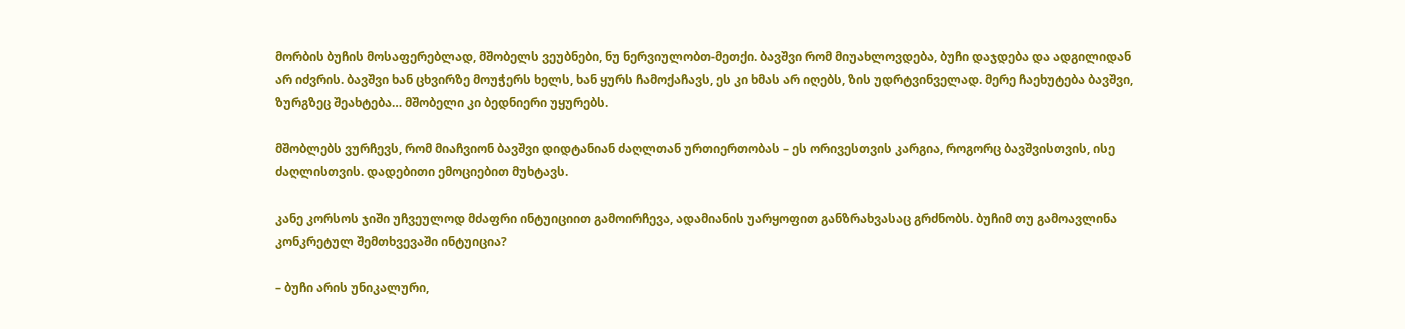მორბის ბუჩის მოსაფერებლად, მშობელს ვეუბნები, ნუ ნერვიულობთ-მეთქი. ბავშვი რომ მიუახლოვდება, ბუჩი დაჯდება და ადგილიდან არ იძვრის. ბავშვი ხან ცხვირზე მოუჭერს ხელს, ხან ყურს ჩამოქაჩავს, ეს კი ხმას არ იღებს, ზის უდრტვინველად. მერე ჩაეხუტება ბავშვი, ზურგზეც შეახტება… მშობელი კი ბედნიერი უყურებს.

მშობლებს ვურჩევს, რომ მიაჩვიონ ბავშვი დიდტანიან ძაღლთან ურთიერთობას – ეს ორივესთვის კარგია, როგორც ბავშვისთვის, ისე ძაღლისთვის. დადებითი ემოციებით მუხტავს.

კანე კორსოს ჯიში უჩვეულოდ მძაფრი ინტუიციით გამოირჩევა, ადამიანის უარყოფით განზრახვასაც გრძნობს. ბუჩიმ თუ გამოავლინა კონკრეტულ შემთხვევაში ინტუიცია?

– ბუჩი არის უნიკალური,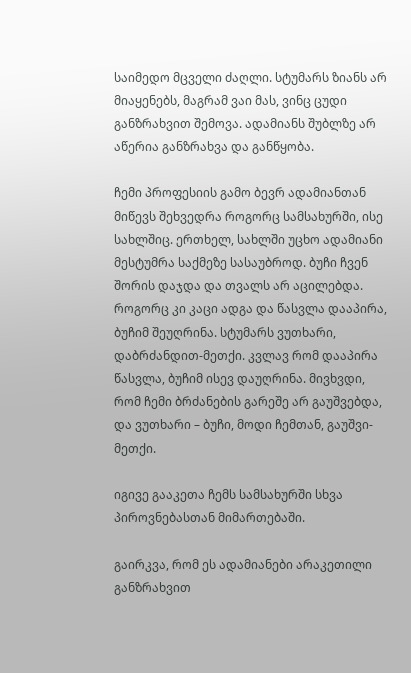საიმედო მცველი ძაღლი. სტუმარს ზიანს არ მიაყენებს, მაგრამ ვაი მას, ვინც ცუდი განზრახვით შემოვა. ადამიანს შუბლზე არ აწერია განზრახვა და განწყობა.

ჩემი პროფესიის გამო ბევრ ადამიანთან მიწევს შეხვედრა როგორც სამსახურში, ისე სახლშიც. ერთხელ, სახლში უცხო ადამიანი მესტუმრა საქმეზე სასაუბროდ. ბუჩი ჩვენ შორის დაჯდა და თვალს არ აცილებდა. როგორც კი კაცი ადგა და წასვლა დააპირა, ბუჩიმ შეუღრინა. სტუმარს ვუთხარი, დაბრძანდით-მეთქი. კვლავ რომ დააპირა წასვლა, ბუჩიმ ისევ დაუღრინა. მივხვდი, რომ ჩემი ბრძანების გარეშე არ გაუშვებდა, და ვუთხარი – ბუჩი, მოდი ჩემთან, გაუშვი-მეთქი.

იგივე გააკეთა ჩემს სამსახურში სხვა პიროვნებასთან მიმართებაში.

გაირკვა, რომ ეს ადამიანები არაკეთილი განზრახვით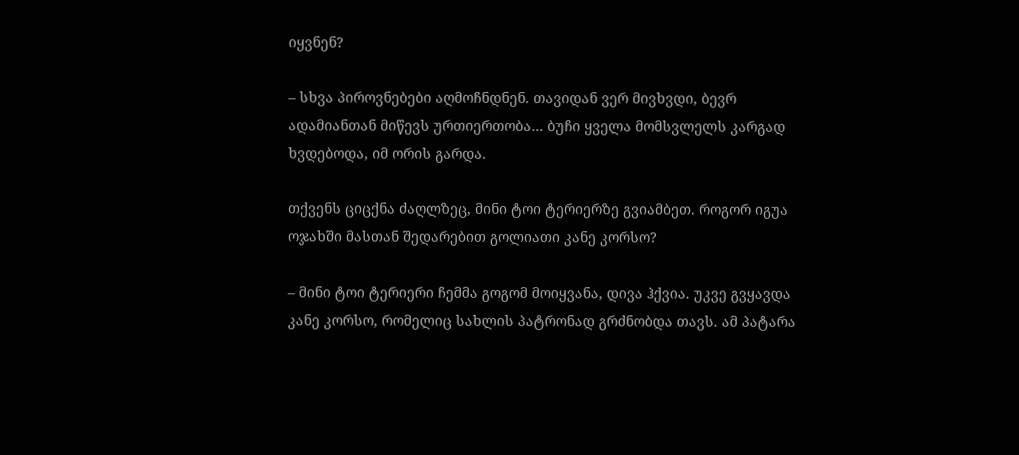იყვნენ?

– სხვა პიროვნებები აღმოჩნდნენ. თავიდან ვერ მივხვდი, ბევრ ადამიანთან მიწევს ურთიერთობა… ბუჩი ყველა მომსვლელს კარგად ხვდებოდა, იმ ორის გარდა.

თქვენს ციცქნა ძაღლზეც, მინი ტოი ტერიერზე გვიამბეთ. როგორ იგუა ოჯახში მასთან შედარებით გოლიათი კანე კორსო?

– მინი ტოი ტერიერი ჩემმა გოგომ მოიყვანა, დივა ჰქვია. უკვე გვყავდა კანე კორსო, რომელიც სახლის პატრონად გრძნობდა თავს. ამ პატარა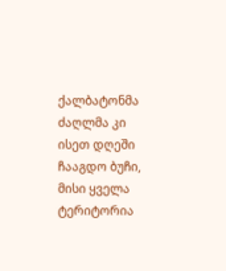ქალბატონმა ძაღლმა კი ისეთ დღეში ჩააგდო ბუჩი, მისი ყველა ტერიტორია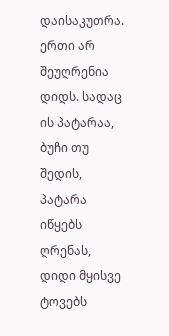დაისაკუთრა. ერთი არ შეუღრენია დიდს. სადაც ის პატარაა, ბუჩი თუ შედის, პატარა იწყებს ღრენას, დიდი მყისვე ტოვებს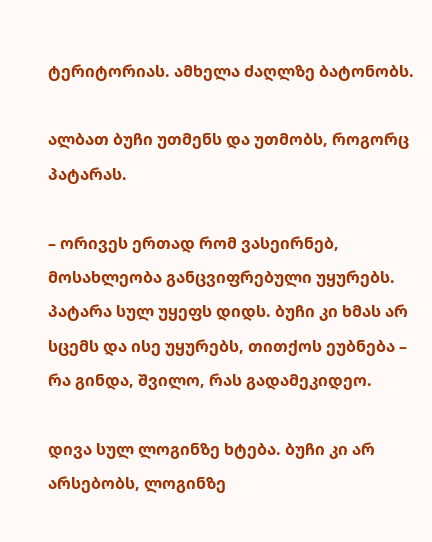ტერიტორიას. ამხელა ძაღლზე ბატონობს.

ალბათ ბუჩი უთმენს და უთმობს, როგორც პატარას.

– ორივეს ერთად რომ ვასეირნებ, მოსახლეობა განცვიფრებული უყურებს. პატარა სულ უყეფს დიდს. ბუჩი კი ხმას არ სცემს და ისე უყურებს, თითქოს ეუბნება – რა გინდა, შვილო, რას გადამეკიდეო.

დივა სულ ლოგინზე ხტება. ბუჩი კი არ არსებობს, ლოგინზე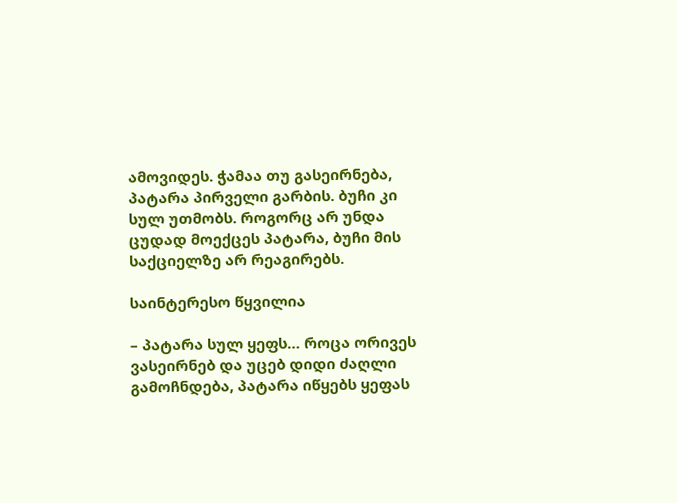ამოვიდეს. ჭამაა თუ გასეირნება, პატარა პირველი გარბის. ბუჩი კი სულ უთმობს. როგორც არ უნდა ცუდად მოექცეს პატარა, ბუჩი მის საქციელზე არ რეაგირებს.

საინტერესო წყვილია

– პატარა სულ ყეფს… როცა ორივეს ვასეირნებ და უცებ დიდი ძაღლი გამოჩნდება, პატარა იწყებს ყეფას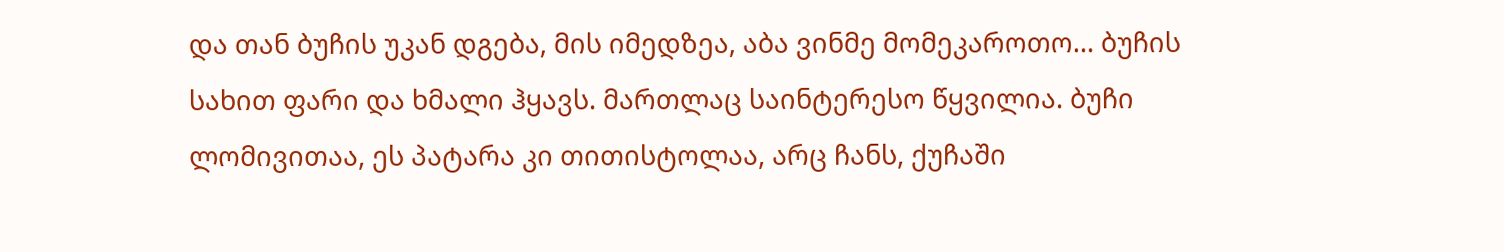და თან ბუჩის უკან დგება, მის იმედზეა, აბა ვინმე მომეკაროთო… ბუჩის სახით ფარი და ხმალი ჰყავს. მართლაც საინტერესო წყვილია. ბუჩი ლომივითაა, ეს პატარა კი თითისტოლაა, არც ჩანს, ქუჩაში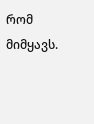რომ მიმყავს.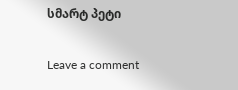სმარტ პეტი

Leave a comment